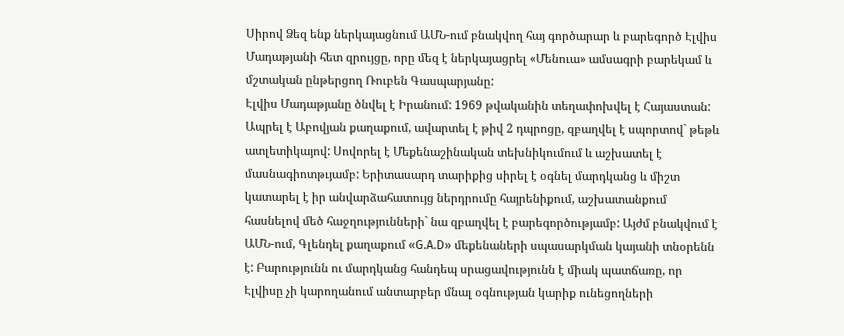Սիրով Ձեզ ենք ներկայացնում ԱՄՆ-ում բնակվող հայ գործարար և բարեգործ Էլվիս Մադաթյանի հետ զրույցը, որը մեզ է ներկայացրել «Մենուա» ամսագրի բարեկամ և մշտական ընթերցող Ռուբեն Գասպարյանը:
Էլվիս Մադաթյանը ծնվել է Իրանում: 1969 թվականին տեղափոխվել է Հայաստան: Ապրել է Աբովյան քաղաքում, ավարտել է թիվ 2 դպրոցը, զբաղվել է սպորտով` թեթև ատլետիկայով: Սովորել է Մեքենաշինական տեխնիկումում և աշխատել է մասնագիոտթւյամբ: Երիտասարդ տարիքից սիրել է օգնել մարդկանց և միշտ կատարել է իր անվարձահատույց ներդրումը հայրենիքում, աշխատանքում հասնելով մեծ հաջղությունների` նա զբաղվել է բարեգործությամբ: Այժմ բնակվում է ԱՄՆ-ում, Գլենդել քաղաքում «G.A.D» մեքենաների սպասարկման կայանի տնօրենն է: Բարությունն ու մարդկանց հանդեպ սրացավությունն է միակ պատճառը, որ Էլվիսը չի կարողանում անտարբեր մնալ օգնության կարիք ունեցողների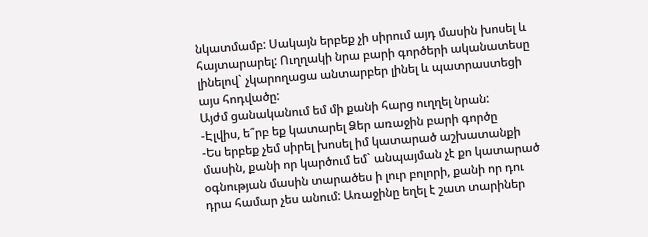նկատմամբ: Սակայն երբեք չի սիրում այդ մասին խոսել և հայտարարել: Ուղղակի նրա բարի գործերի ականատեսը լինելով` չկարողացա անտարբեր լինել և պատրաստեցի այս հոդվածը:
Այժմ ցանականում եմ մի քանի հարց ուղղել նրան:
-Էլվիս, ե՞րբ եք կատարել Ձեր առաջին բարի գործը
-Ես երբեք չեմ սիրել խոսել իմ կատարած աշխատանքի մասին, քանի որ կարծում եմ` անպայման չէ քո կատարած օգնության մասին տարածես ի լուր բոլորի, քանի որ դու դրա համար չես անում: Առաջինը եղել է շատ տարիներ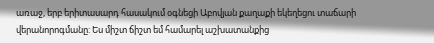առաջ, երբ երիտասարդ հասակում օգնեցի Աբովյան քաղաքի եկեղեցու տաճարի վերանորոգմանը: Ես միշտ ճիշտ եմ համարել աշխատանքից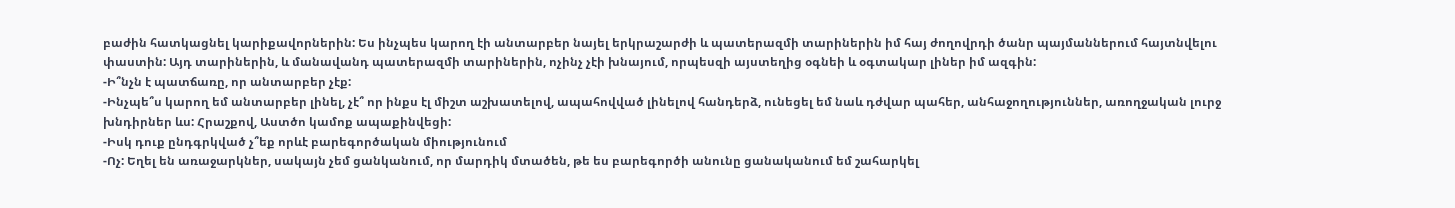բաժին հատկացնել կարիքավորներին: Ես ինչպես կարող էի անտարբեր նայել երկրաշարժի և պատերազմի տարիներին իմ հայ ժողովրդի ծանր պայմաններում հայտնվելու փաստին: Այդ տարիներին, և մանավանդ պատերազմի տարիներին, ոչինչ չէի խնայում, որպեսզի այստեղից օգնեի և օգտակար լիներ իմ ազգին:
-Ի՞նչն է պատճառը, որ անտարբեր չէք:
-Ինչպե՞ս կարող եմ անտարբեր լինել, չէ՞ որ ինքս էլ միշտ աշխատելով, ապահովված լինելով հանդերձ, ունեցել եմ նաև դժվար պահեր, անհաջողություններ, առողջական լուրջ խնդիրներ ևս: Հրաշքով, Աստծո կամոք ապաքինվեցի:
-Իսկ դուք ընդգրկված չ՞եք որևէ բարեգործական միությունում
-Ոչ: Եղել են առաջարկներ, սակայն չեմ ցանկանում, որ մարդիկ մտածեն, թե ես բարեգործի անունը ցանականում եմ շահարկել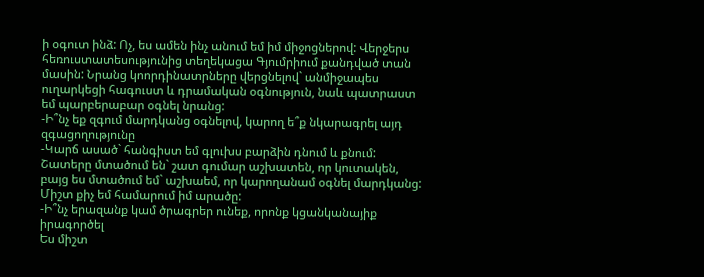ի օգուտ ինձ: Ոչ, ես ամեն ինչ անում եմ իմ միջոցներով: Վերջերս հեռուստատեսությունից տեղեկացա Գյումրիում քանդված տան մասին: Նրանց կոորդինատրները վերցնելով` անմիջապես ուղարկեցի հագուստ և դրամական օգնություն, նաև պատրաստ եմ պարբերաբար օգնել նրանց:
-Ի՞նչ եք զգում մարդկանց օգնելով, կարող ե՞ք նկարագրել այդ զգացողությունը
-Կարճ ասած` հանգիստ եմ գլուխս բարձին դնում և քնում: Շատերը մտածում են` շատ գումար աշխատեն, որ կուտակեն, բայց ես մտածում եմ` աշխաեմ, որ կարողանամ օգնել մարդկանց: Միշտ քիչ եմ համարում իմ արածը:
-Ի՞նչ երազանք կամ ծրագրեր ունեք, որոնք կցանկանայիք իրագործել
Ես միշտ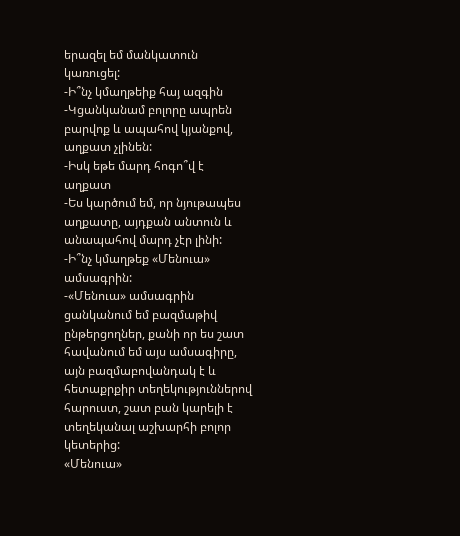երազել եմ մանկատուն կառուցել:
-Ի՞նչ կմաղթեիք հայ ազգին
-Կցանկանամ բոլորը ապրեն բարվոք և ապահով կյանքով, աղքատ չլինեն:
-Իսկ եթե մարդ հոգո՞վ է աղքատ
-Ես կարծում եմ, որ նյութապես աղքատը, այդքան անտուն և անապահով մարդ չէր լինի:
-Ի՞նչ կմաղթեք «Մենուա» ամսագրին:
-«Մենուա» ամսագրին ցանկանում եմ բազմաթիվ ընթերցողներ, քանի որ ես շատ հավանում եմ այս ամսագիրը, այն բազմաբովանդակ է և հետաքրքիր տեղեկություններով հարուստ, շատ բան կարելի է տեղեկանալ աշխարհի բոլոր կետերից:
«Մենուա»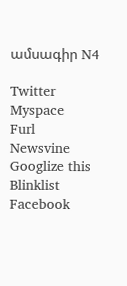ամսագիր N4

Twitter
Myspace
Furl
Newsvine
Googlize this
Blinklist
Facebook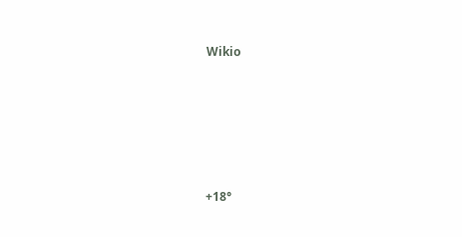Wikio










+18°